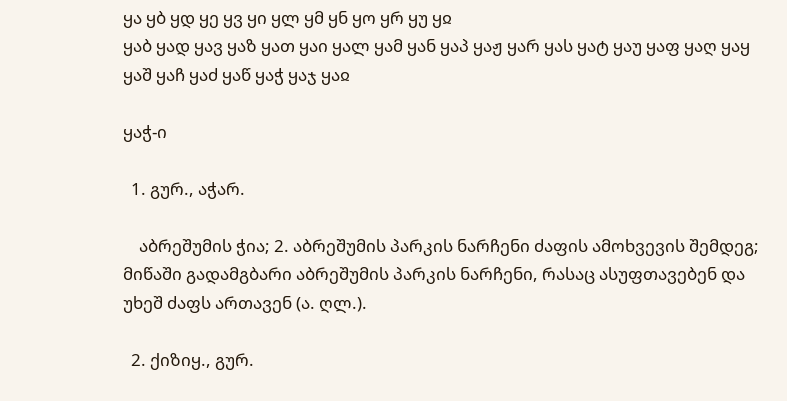ყა ყბ ყდ ყე ყვ ყი ყლ ყმ ყნ ყო ყრ ყუ ყჲ
ყაბ ყად ყავ ყაზ ყათ ყაი ყალ ყამ ყან ყაპ ყაჟ ყარ ყას ყატ ყაუ ყაფ ყაღ ყაყ ყაშ ყაჩ ყაძ ყაწ ყაჭ ყაჯ ყაჲ

ყაჭ-ი

  1. გურ., აჭარ.

    აბრეშუმის ჭია; 2. აბრეშუმის პარკის ნარჩენი ძაფის ამოხვევის შემდეგ; მიწაში გადამგბარი აბრეშუმის პარკის ნარჩენი, რასაც ასუფთავებენ და უხეშ ძაფს ართავენ (ა. ღლ.).

  2. ქიზიყ., გურ.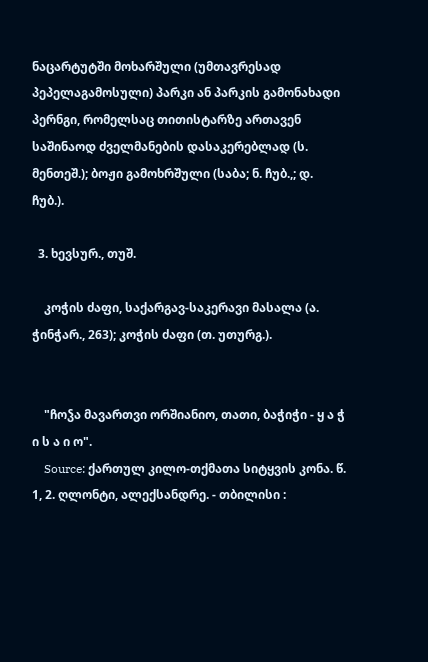ნაცარტუტში მოხარშული (უმთავრესად პეპელაგამოსული) პარკი ან პარკის გამონახადი პერნგი, რომელსაც თითისტარზე ართავენ საშინაოდ ძველმანების დასაკერებლად (ს. მენთეშ.); ბოჟი გამოხრშული (საბა; ნ. ჩუბ.,; დ. ჩუბ.).

  3. ხევსურ., თუშ.

    კოჭის ძაფი, საქარგავ-საკერავი მასალა (ა. ჭინჭარ., 263); კოჭის ძაფი (თ. უთურგ.).


    "ჩოჴა მავართვი ორშიანიო, თათი, ბაჭიჭი - ყ ა ჭ ი ს ა ი ო".
    Source: ქართულ კილო-თქმათა სიტყვის კონა. წ. 1, 2. ღლონტი, ალექსანდრე. - თბილისი :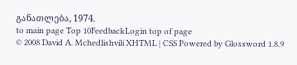განათლება, 1974.
to main page Top 10FeedbackLogin top of page
© 2008 David A. Mchedlishvili XHTML | CSS Powered by Glossword 1.8.9